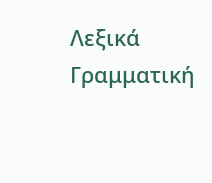Λεξικά
Γραμματική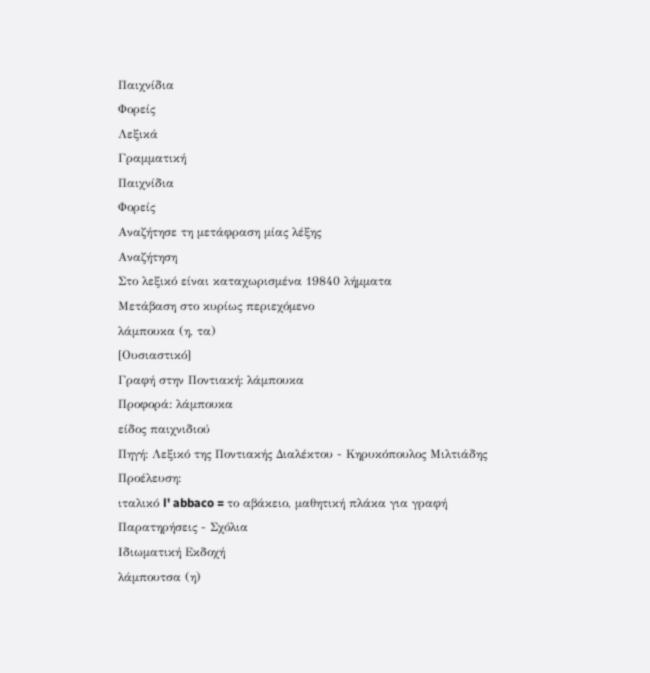Παιχνίδια
Φορείς
Λεξικά
Γραμματική
Παιχνίδια
Φορείς
Αναζήτησε τη μετάφραση μίας λέξης
Αναζήτηση
Στο λεξικό είναι καταχωρισμένα 19840 λήμματα
Μετάβαση στο κυρίως περιεχόμενο
λάμπουκα (η, τα)
[Ουσιαστικό]
Γραφή στην Ποντιακή: λάμπουκα
Προφορά: λάμπουκα
είδος παιχνιδιού
Πηγή: Λεξικό της Ποντιακής Διαλέκτου - Κηρυκόπουλος Μιλτιάδης
Προέλευση:
ιταλικό l' abbaco = το αβάκειο, μαθητική πλάκα για γραφή
Παρατηρήσεις - Σχόλια
Ιδιωματική Εκδοχή
λάμπουτσα (η)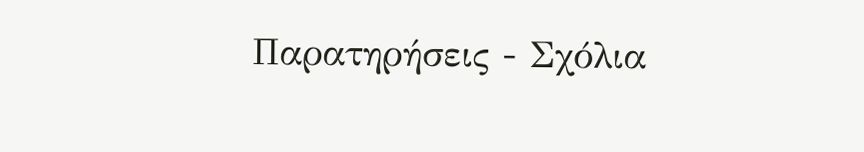Παρατηρήσεις - Σχόλια